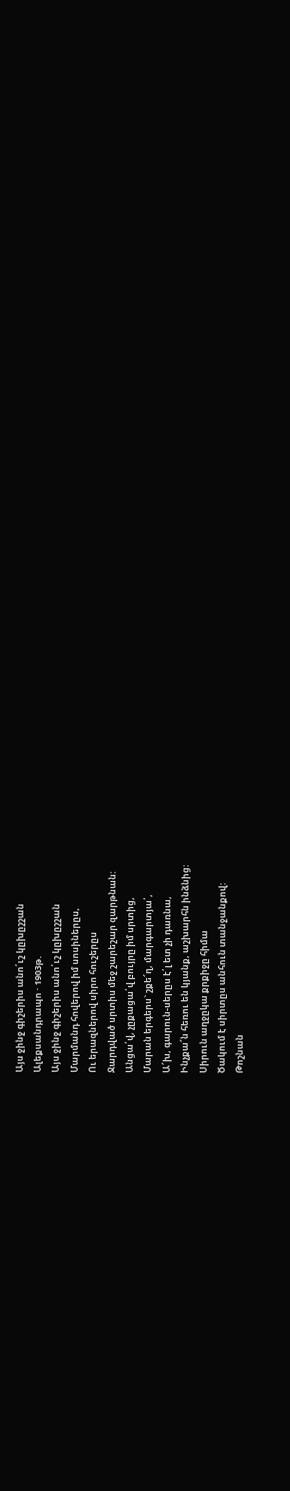Այս ջինջ գիշերիս անո՛ւշ կըխըշշան
Ալեքսանդրապո · 1903թ.
Այս ջինջ գիշերիս անո՛ւշ կըխըշշան
Մարմանդ հովերով իմ սոսիներըս,
Ու երազներով սիրո հուշերըս
Ջարդված սրտիս մեջ շարեշար զարթնան:
Անցա՛վ, չըքացա՛վ բույրը իմ սրտից,
Մարան երգերս` շքե՜ղ, մարգարտյա՛,
Ա՜խ, գարուն-սերըս է՛լ ետ չի դառնա,
Ինչքա՜ն հեռու են կյանք, աշխարհն ինձնից:
Սիրուն աղջըկա քրքիջը հիմա
Ծակում է սիրտըս անհուն տանջանքով:
Թոշնան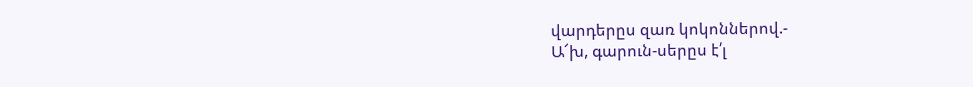վարդերըս զառ կոկոններով.-
Ա՜խ, գարուն-սերըս է՛լ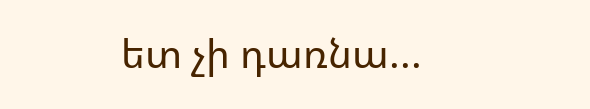ետ չի դառնա...